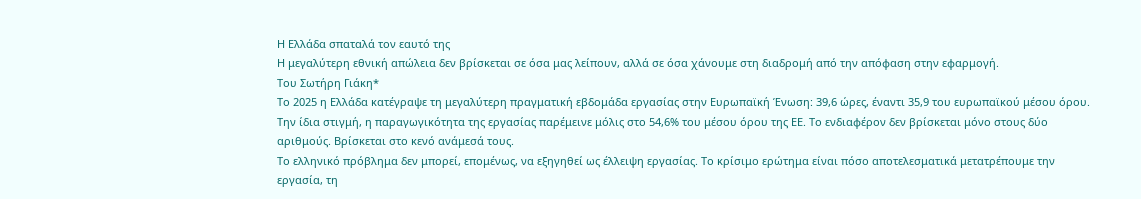Η Ελλάδα σπαταλά τον εαυτό της
Η μεγαλύτερη εθνική απώλεια δεν βρίσκεται σε όσα μας λείπουν, αλλά σε όσα χάνουμε στη διαδρομή από την απόφαση στην εφαρμογή.
Του Σωτήρη Γιάκη*
Το 2025 η Ελλάδα κατέγραψε τη μεγαλύτερη πραγματική εβδομάδα εργασίας στην Ευρωπαϊκή Ένωση: 39,6 ώρες, έναντι 35,9 του ευρωπαϊκού μέσου όρου. Την ίδια στιγμή, η παραγωγικότητα της εργασίας παρέμεινε μόλις στο 54,6% του μέσου όρου της ΕΕ. Το ενδιαφέρον δεν βρίσκεται μόνο στους δύο αριθμούς. Βρίσκεται στο κενό ανάμεσά τους.
Το ελληνικό πρόβλημα δεν μπορεί, επομένως, να εξηγηθεί ως έλλειψη εργασίας. Το κρίσιμο ερώτημα είναι πόσο αποτελεσματικά μετατρέπουμε την εργασία, τη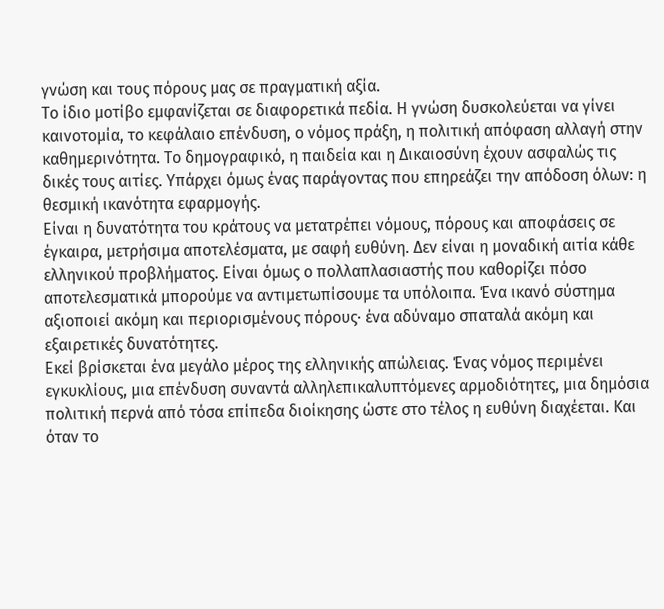γνώση και τους πόρους μας σε πραγματική αξία.
Το ίδιο μοτίβο εμφανίζεται σε διαφορετικά πεδία. Η γνώση δυσκολεύεται να γίνει καινοτομία, το κεφάλαιο επένδυση, ο νόμος πράξη, η πολιτική απόφαση αλλαγή στην καθημερινότητα. Το δημογραφικό, η παιδεία και η Δικαιοσύνη έχουν ασφαλώς τις δικές τους αιτίες. Υπάρχει όμως ένας παράγοντας που επηρεάζει την απόδοση όλων: η θεσμική ικανότητα εφαρμογής.
Είναι η δυνατότητα του κράτους να μετατρέπει νόμους, πόρους και αποφάσεις σε έγκαιρα, μετρήσιμα αποτελέσματα, με σαφή ευθύνη. Δεν είναι η μοναδική αιτία κάθε ελληνικού προβλήματος. Είναι όμως ο πολλαπλασιαστής που καθορίζει πόσο αποτελεσματικά μπορούμε να αντιμετωπίσουμε τα υπόλοιπα. Ένα ικανό σύστημα αξιοποιεί ακόμη και περιορισμένους πόρους· ένα αδύναμο σπαταλά ακόμη και εξαιρετικές δυνατότητες.
Εκεί βρίσκεται ένα μεγάλο μέρος της ελληνικής απώλειας. Ένας νόμος περιμένει εγκυκλίους, μια επένδυση συναντά αλληλεπικαλυπτόμενες αρμοδιότητες, μια δημόσια πολιτική περνά από τόσα επίπεδα διοίκησης ώστε στο τέλος η ευθύνη διαχέεται. Και όταν το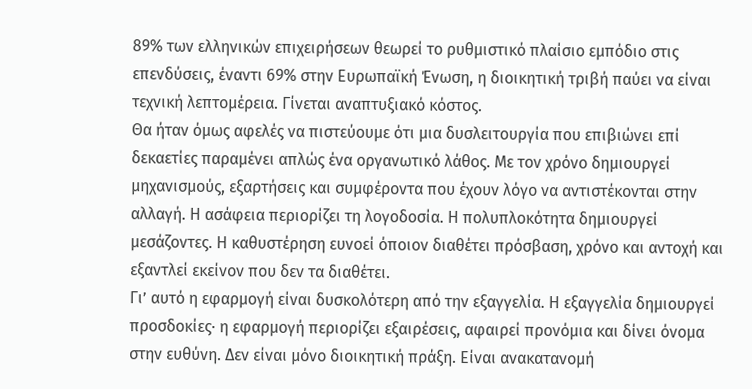89% των ελληνικών επιχειρήσεων θεωρεί το ρυθμιστικό πλαίσιο εμπόδιο στις επενδύσεις, έναντι 69% στην Ευρωπαϊκή Ένωση, η διοικητική τριβή παύει να είναι τεχνική λεπτομέρεια. Γίνεται αναπτυξιακό κόστος.
Θα ήταν όμως αφελές να πιστεύουμε ότι μια δυσλειτουργία που επιβιώνει επί δεκαετίες παραμένει απλώς ένα οργανωτικό λάθος. Με τον χρόνο δημιουργεί μηχανισμούς, εξαρτήσεις και συμφέροντα που έχουν λόγο να αντιστέκονται στην αλλαγή. Η ασάφεια περιορίζει τη λογοδοσία. Η πολυπλοκότητα δημιουργεί μεσάζοντες. Η καθυστέρηση ευνοεί όποιον διαθέτει πρόσβαση, χρόνο και αντοχή και εξαντλεί εκείνον που δεν τα διαθέτει.
Γι’ αυτό η εφαρμογή είναι δυσκολότερη από την εξαγγελία. Η εξαγγελία δημιουργεί προσδοκίες· η εφαρμογή περιορίζει εξαιρέσεις, αφαιρεί προνόμια και δίνει όνομα στην ευθύνη. Δεν είναι μόνο διοικητική πράξη. Είναι ανακατανομή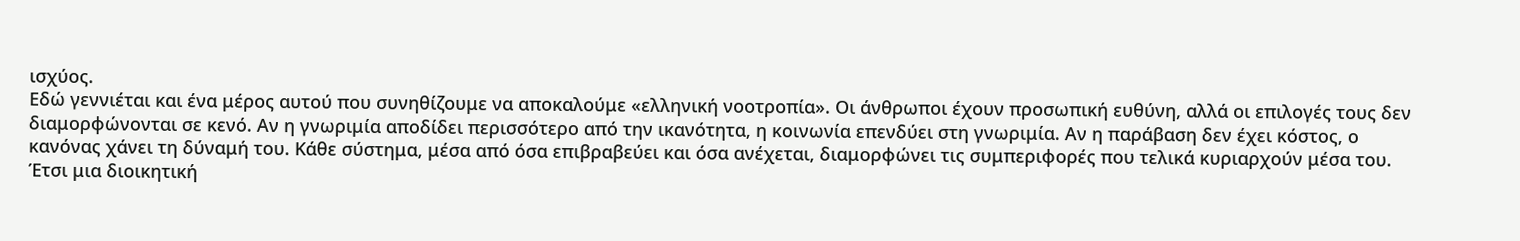ισχύος.
Εδώ γεννιέται και ένα μέρος αυτού που συνηθίζουμε να αποκαλούμε «ελληνική νοοτροπία». Οι άνθρωποι έχουν προσωπική ευθύνη, αλλά οι επιλογές τους δεν διαμορφώνονται σε κενό. Αν η γνωριμία αποδίδει περισσότερο από την ικανότητα, η κοινωνία επενδύει στη γνωριμία. Αν η παράβαση δεν έχει κόστος, ο κανόνας χάνει τη δύναμή του. Κάθε σύστημα, μέσα από όσα επιβραβεύει και όσα ανέχεται, διαμορφώνει τις συμπεριφορές που τελικά κυριαρχούν μέσα του.
Έτσι μια διοικητική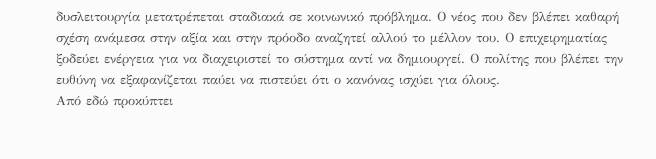δυσλειτουργία μετατρέπεται σταδιακά σε κοινωνικό πρόβλημα. Ο νέος που δεν βλέπει καθαρή σχέση ανάμεσα στην αξία και στην πρόοδο αναζητεί αλλού το μέλλον του. Ο επιχειρηματίας ξοδεύει ενέργεια για να διαχειριστεί το σύστημα αντί να δημιουργεί. Ο πολίτης που βλέπει την ευθύνη να εξαφανίζεται παύει να πιστεύει ότι ο κανόνας ισχύει για όλους.
Από εδώ προκύπτει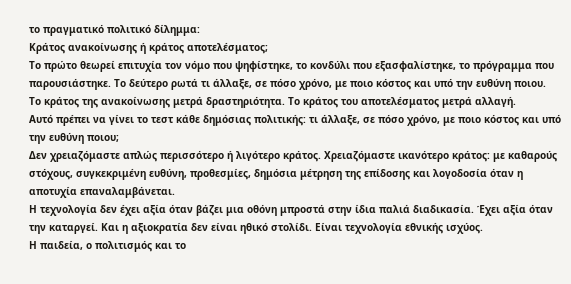το πραγματικό πολιτικό δίλημμα:
Κράτος ανακοίνωσης ή κράτος αποτελέσματος;
Το πρώτο θεωρεί επιτυχία τον νόμο που ψηφίστηκε, το κονδύλι που εξασφαλίστηκε, το πρόγραμμα που παρουσιάστηκε. Το δεύτερο ρωτά τι άλλαξε, σε πόσο χρόνο, με ποιο κόστος και υπό την ευθύνη ποιου.
Το κράτος της ανακοίνωσης μετρά δραστηριότητα. Το κράτος του αποτελέσματος μετρά αλλαγή.
Αυτό πρέπει να γίνει το τεστ κάθε δημόσιας πολιτικής: τι άλλαξε, σε πόσο χρόνο, με ποιο κόστος και υπό την ευθύνη ποιου;
Δεν χρειαζόμαστε απλώς περισσότερο ή λιγότερο κράτος. Χρειαζόμαστε ικανότερο κράτος: με καθαρούς στόχους, συγκεκριμένη ευθύνη, προθεσμίες, δημόσια μέτρηση της επίδοσης και λογοδοσία όταν η αποτυχία επαναλαμβάνεται.
Η τεχνολογία δεν έχει αξία όταν βάζει μια οθόνη μπροστά στην ίδια παλιά διαδικασία. Έχει αξία όταν την καταργεί. Και η αξιοκρατία δεν είναι ηθικό στολίδι. Είναι τεχνολογία εθνικής ισχύος.
Η παιδεία, ο πολιτισμός και το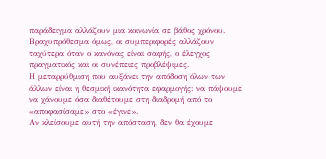παράδειγμα αλλάζουν μια κοινωνία σε βάθος χρόνου. Βραχυπρόθεσμα όμως, οι συμπεριφορές αλλάζουν ταχύτερα όταν ο κανόνας είναι σαφής, ο έλεγχος πραγματικός και οι συνέπειες προβλέψιμες.
Η μεταρρύθμιση που αυξάνει την απόδοση όλων των άλλων είναι η θεσμική ικανότητα εφαρμογής: να πάψουμε να χάνουμε όσα διαθέτουμε στη διαδρομή από το «αποφασίσαμε» στο «έγινε».
Αν κλείσουμε αυτή την απόσταση, δεν θα έχουμε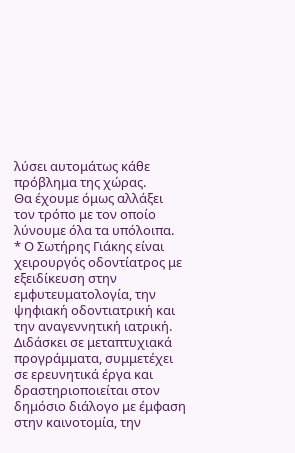λύσει αυτομάτως κάθε πρόβλημα της χώρας.
Θα έχουμε όμως αλλάξει τον τρόπο με τον οποίο λύνουμε όλα τα υπόλοιπα.
* Ο Σωτήρης Γιάκης είναι χειρουργός οδοντίατρος με εξειδίκευση στην εμφυτευματολογία, την ψηφιακή οδοντιατρική και την αναγεννητική ιατρική. Διδάσκει σε μεταπτυχιακά προγράμματα, συμμετέχει σε ερευνητικά έργα και δραστηριοποιείται στον δημόσιο διάλογο με έμφαση στην καινοτομία, την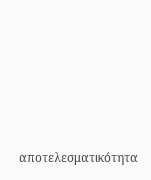αποτελεσματικότητα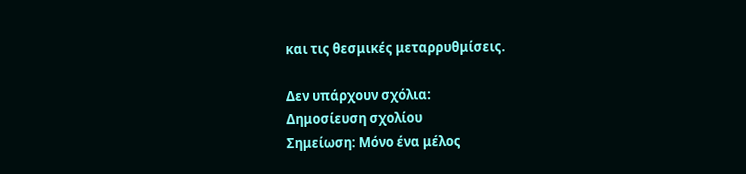και τις θεσμικές μεταρρυθμίσεις.

Δεν υπάρχουν σχόλια:
Δημοσίευση σχολίου
Σημείωση: Μόνο ένα μέλος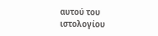αυτού του ιστολογίου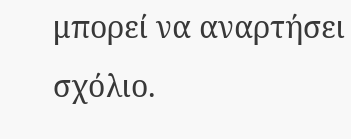μπορεί να αναρτήσει σχόλιο.